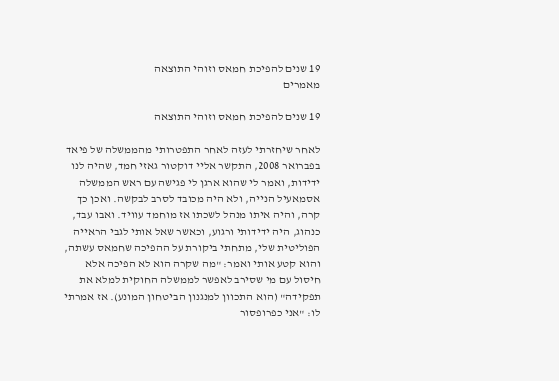19 שנים להפיכת חמאס וזוהי התוצאה
מאמרים

19 שנים להפיכת חמאס וזוהי התוצאה

לאחר שיחזרתי לעזה לאחר התפטרותי מהממשלה של פיאד בפברואר 2008, התקשר אליי דוקטור גאזי חמד, שהיה לנו ידידות, ואמר לי שהוא ארגן לי פגישה עם ראש הממשלה אסמאעיל הנייה, ולא היה מכובד לסרב לבקשה. ואכן כך קרה, והיה איתו מנהל לשכתו אז מוחמד עוויד. ואבו עבד, כנהוג, היה ידידותי ורגוע, וכאשר שאל אותי לגבי הראייה הפוליטית שלי, מתחתי ביקורת על ההפיכה שחמאס עשתה, והוא קטע אותי ואמר: "מה שקרה הוא לא הפיכה אלא חיסול עם מי שסירב לאפשר לממשלה החוקית למלא את תפקידה" (הוא התכוון למנגנון הביטחון המונע). אז אמרתי לו: "אני כפרופסור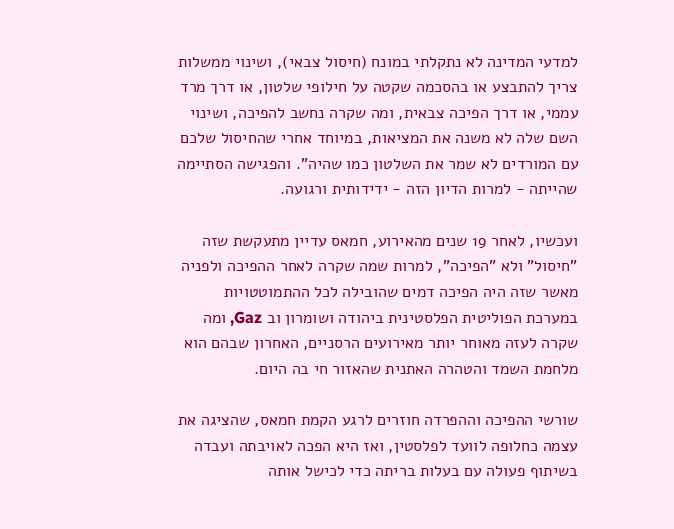למדעי המדינה לא נתקלתי במונח (חיסול צבאי), ושינוי ממשלות צריך להתבצע או בהסכמה שקטה על חילופי שלטון, או דרך מרד עממי, או דרך הפיכה צבאית, ומה שקרה נחשב להפיכה, ושינוי השם שלה לא משנה את המציאות, במיוחד אחרי שהחיסול שלכם עם המורדים לא שמר את השלטון כמו שהיה". והפגישה הסתיימה שהייתה - למרות הדיון הזה - ידידותית ורגועה.

ועכשיו, לאחר 19 שנים מהאירוע, חמאס עדיין מתעקשת שזה "חיסול" ולא "הפיכה", למרות שמה שקרה לאחר ההפיכה ולפניה מאשר שזה היה הפיכה דמים שהובילה לכל ההתמוטטויות במערכת הפוליטית הפלסטינית ביהודה ושומרון וב Gaz, ומה שקרה לעזה מאוחר יותר מאירועים הרסניים, האחרון שבהם הוא מלחמת השמד והטהרה האתנית שהאזור חי בה היום.

שורשי ההפיכה וההפרדה חוזרים לרגע הקמת חמאס, שהציגה את עצמה כחלופה לוועד לפלסטין, ואז היא הפכה לאויבתה ועבדה בשיתוף פעולה עם בעלות בריתה כדי לכישל אותה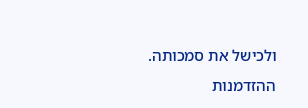ולכישל את סמכותה. ההזדמנות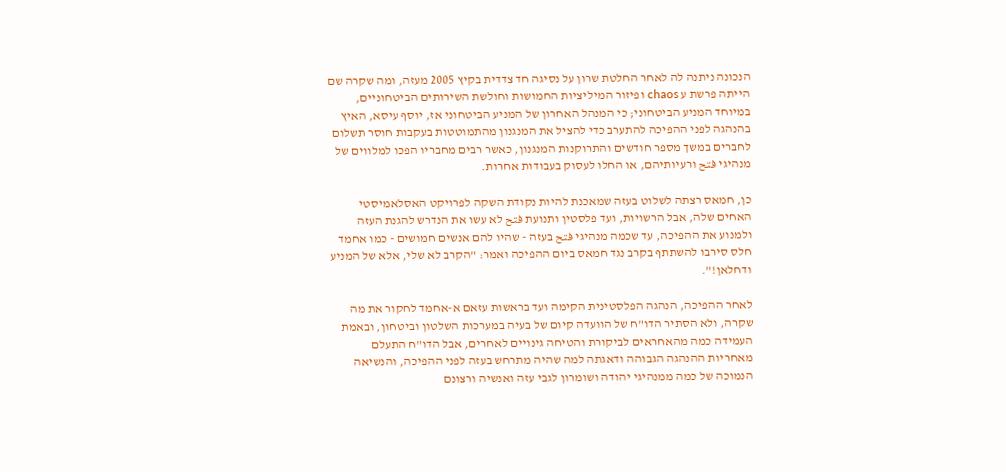הנכונה ניתנה לה לאחר החלטת שרון על נסיגה חד צדדית בקיץ 2005 מעזה, ומה שקרה שם הייתה פרשת ע chaos ופיזור המיליציות החמושות וחולשת השירותים הביטחוניים, במיוחד המניע הביטחוני; כי המנהל האחרון של המניע הביטחוני אז, יוסף עיסא, האיץ בהנהגה לפני ההפיכה להתערב כדי להציל את המנגנון מהתמוטטות בעקבות חוסר תשלום לחברים במשך מספר חודשים והתרוקנות המנגנון, כאשר רבים מחבריו הפכו למלווים של מנהיגי فتح ורעיותיהם, או החלו לעסוק בעבודות אחרות.

כן, חמאס רצתה לשלוט בעזה שמאכנת להיות נקודת השקה לפרויקט האסלאמיסטי האחים שלה, אבל הרשויות, ועד פלסטין ותנועת فتح לא עשו את הנדרש להגנת העזה ולמנוע את ההפיכה, עד שכמה מנהיגי فتح בעזה - שהיו להם אנשים חמושים - כמו אחמד חלס סירבו להשתתף בקרב נגד חמאס ביום ההפיכה ואמר: "הקרב לא שלי, אלא של המניע ודחלאן!".

לאחר ההפיכה, הנהגה הפלסטינית הקימה ועד בראשות עזאם א-אחמד לחקור את מה שקרה, ולא הסתיר הדו"ח של הוועדה קיום של בעיה במערכות השלטון וביטחון, ובאמת העמידה כמה מהאחראים לביקורת והטיחה גינויים לאחרים, אבל הדו"ח התעלם מאחריות ההנהגה הגבוהה ודאגתה למה שהיה מתרחש בעזה לפני ההפיכה, והנשיאה הנמוכה של כמה ממנהיגי יהודה ושומרון לגבי עזה ואנשיה ורצונם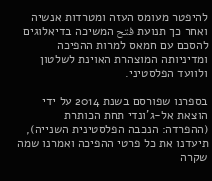להיפטר מעומס העזה ומטרדות אנשיה ואחר כך תנועת فتح המשיכה בדיאלוגים להסכם עם חמאס למרות ההפיכה ומדיניותה המוצהרת האוינת לשלטון ולוועד הפלסטיני.

בספרנו שפורסם בשנת 2014 על ידי הוצאת אל-ג'ונדי תחת הכותרת (ההפרדה: הנכבה הפלסטינית השנייה), תיעדנו את כל פרטי ההפיכה ואמרנו שמה שקרה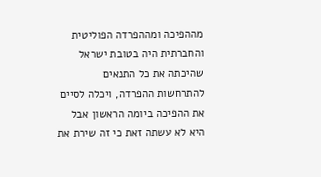מההפיכה ומההפרדה הפוליטית והחברתית היה בטובת ישראל שהיכתה את כל התנאים להתרחשות ההפרדה, ויכלה לסיים את ההפיכה ביומה הראשון אבל היא לא עשתה זאת כי זה שירת את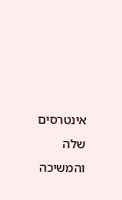אינטרסים שלה והמשיכה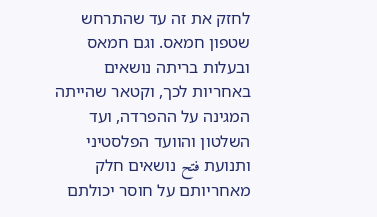לחזק את זה עד שהתרחש שטפון חמאס. וגם חמאס ובעלות בריתה נושאים באחריות לכך, וקטאר שהייתה המגינה על ההפרדה, ועד השלטון והוועד הפלסטיני ותנועת فتح נושאים חלק מאחריותם על חוסר יכולתם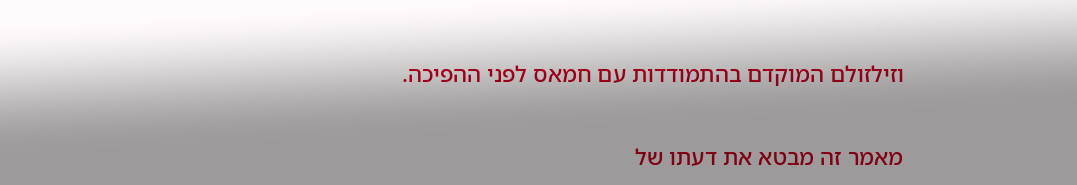וזילזולם המוקדם בהתמודדות עם חמאס לפני ההפיכה.

מאמר זה מבטא את דעתו של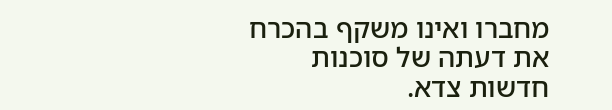מחברו ואינו משקף בהכרח את דעתה של סוכנות חדשות צדא.